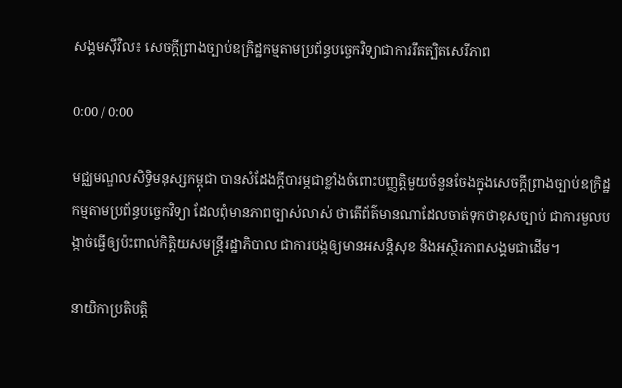សង្គមស៊ីវិល៖ សេចក្ដីព្រាងច្បាប់ឧក្រិដ្ឋកម្មតាមប្រព័ន្ធបច្ចេកវិទ្យាជាការរឹតត្បិតសេរីភាព

0:00 / 0:00

មជ្ឈមណ្ឌលសិទ្ធិមនុស្សកម្ពុជា បានសំដែងក្តីបារម្ភជាខ្លាំងចំពោះបញ្ញត្តិមួយចំនួនចែងក្នុងសេចក្ដីព្រាងច្បាប់ឧក្រិដ្ឋកម្មតាមប្រព័ន្ធបច្ចេកវិទ្យា ដែលពុំមានភាពច្បាស់លាស់ ថាតើព័ត៌មានណាដែលចាត់ទុកថាខុសច្បាប់ ជាការមួលបង្កាច់ធ្វើឲ្យប៉ះពាល់កិត្តិយសមន្ត្រីរដ្ឋាភិបាល ជាការបង្កឲ្យមានអសន្តិសុខ និងអស្ថិរភាពសង្គមជាដើម។

នាយិកាប្រតិបត្តិ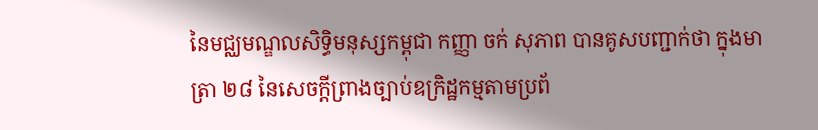នៃមជ្ឈមណ្ឌលសិទ្ធិមនុស្សកម្ពុជា កញ្ញា ចក់ សុភាព បានគូសបញ្ជាក់ថា ក្នុងមាត្រា ២៨ នៃសេចក្ដីព្រាងច្បាប់ឧក្រិដ្ឋកម្មតាមប្រព័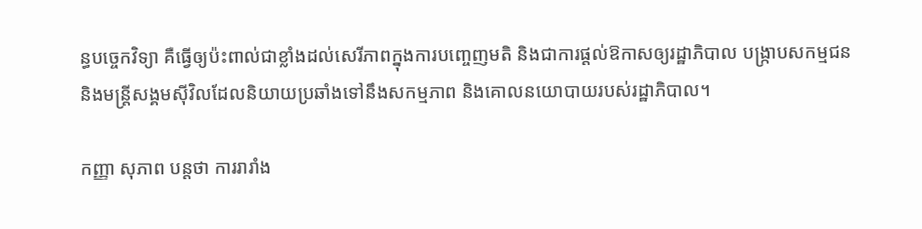ន្ធបច្ចេកវិទ្យា គឺធ្វើឲ្យប៉ះពាល់ជាខ្លាំងដល់សេរីភាពក្នុងការបញ្ចេញមតិ និងជាការផ្ដល់ឱកាសឲ្យរដ្ឋាភិបាល បង្ក្រាបសកម្មជន និងមន្ត្រីសង្គមស៊ីវិលដែលនិយាយប្រឆាំងទៅនឹងសកម្មភាព និងគោលនយោបាយរបស់រដ្ឋាភិបាល។

កញ្ញា សុភាព បន្តថា ការរារាំង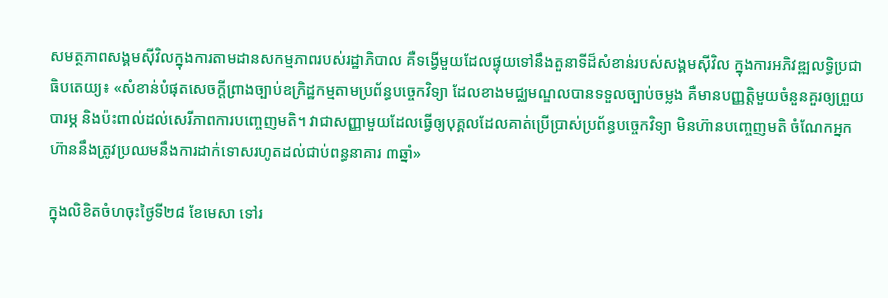សមត្ថភាពសង្គមស៊ីវិលក្នុងការតាមដានសកម្មភាពរបស់រដ្ឋាភិបាល គឺទង្វើមួយដែលផ្ទុយទៅនឹងតួនាទីដ៏សំខាន់របស់សង្គមស៊ីវិល ក្នុងការអភិវឌ្ឍលទ្ធិប្រជាធិបតេយ្យ៖ «សំខាន់បំផុតសេចក្ដីព្រាងច្បាប់ឧក្រិដ្ឋកម្មតាមប្រព័ន្ធបច្ចេកវិទ្យា ដែលខាងមជ្ឈមណ្ឌលបានទទួលច្បាប់ចម្លង គឺមានបញ្ញត្តិមួយចំនួនគួរឲ្យព្រួយបារម្ភ និងប៉ះពាល់ដល់សេរីភាពការបញ្ចេញមតិ។ វាជាសញ្ញាមួយដែលធ្វើឲ្យបុគ្គលដែលគាត់ប្រើប្រាស់ប្រព័ន្ធបច្ចេកវិទ្យា មិនហ៊ានបញ្ចេញមតិ ចំណែកអ្នកហ៊ាននឹងត្រូវប្រឈមនឹងការដាក់ទោសរហូតដល់ជាប់ពន្ធនាគារ ៣ឆ្នាំ»

ក្នុងលិខិតចំហចុះថ្ងៃទី២៨ ខែមេសា ទៅរ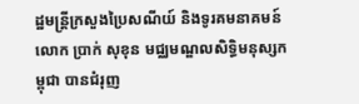ដ្ឋមន្ត្រីក្រសួងប្រៃសណីយ៍ និងទូរគមនាគមន៍ លោក ប្រាក់ សុខុន មជ្ឈមណ្ឌលសិទ្ធិមនុស្សកម្ពុជា បានជំរុញ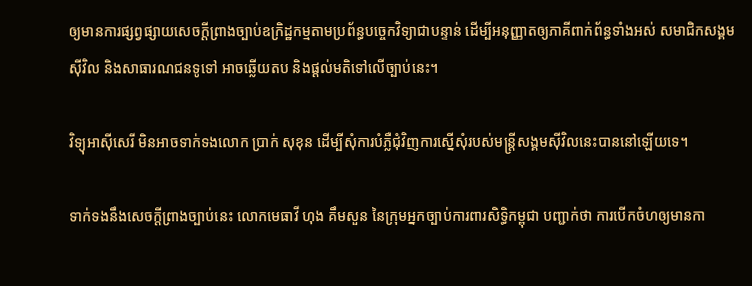ឲ្យមានការផ្សព្វផ្សាយសេចក្ដីព្រាងច្បាប់ឧក្រិដ្ឋកម្មតាមប្រព័ន្ធបច្ចេកវិទ្យាជាបន្ទាន់ ដើម្បីអនុញ្ញាតឲ្យភាគីពាក់ព័ន្ធទាំងអស់ សមាជិកសង្គមស៊ីវិល និងសាធារណជនទូទៅ អាចឆ្លើយតប និងផ្ដល់មតិទៅលើច្បាប់នេះ។

វិទ្យុអាស៊ីសេរី មិនអាចទាក់ទងលោក ប្រាក់ សុខុន ដើម្បីសុំការបំភ្លឺជុំវិញការស្នើសុំរបស់មន្ត្រីសង្គមស៊ីវិលនេះបាននៅឡើយទេ។

ទាក់ទងនឹងសេចក្ដីព្រាងច្បាប់នេះ លោកមេធាវី ហុង គឹមសួន នៃក្រុមអ្នកច្បាប់ការពារសិទ្ធិកម្ពុជា បញ្ជាក់ថា ការបើកចំហឲ្យមានកា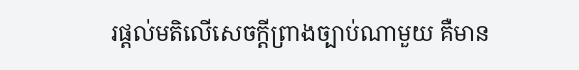រផ្ដល់មតិលើសេចក្ដីព្រាងច្បាប់ណាមួយ គឺមាន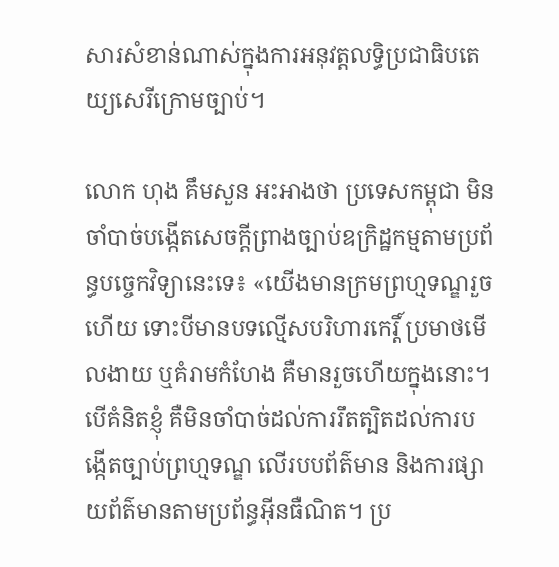សារសំខាន់ណាស់ក្នុងការអនុវត្តលទ្ធិប្រជាធិបតេយ្យសេរីក្រោមច្បាប់។

លោក ហុង គឹមសួន អះអាងថា ប្រទេសកម្ពុជា មិនចាំបាច់បង្កើតសេចក្ដីព្រាងច្បាប់ឧក្រិដ្ឋកម្មតាមប្រព័ន្ធបច្ចេកវិទ្យានេះទេ៖ «យើងមានក្រមព្រហ្មទណ្ឌរួចហើយ ទោះបីមានបទល្មើសបរិហារកេរ្តិ៍ ប្រមាថមើលងាយ ឬគំរាមកំហែង គឺមានរួចហើយក្នុងនោះ។ បើគំនិតខ្ញុំ គឺមិនចាំបាច់ដល់ការរឹតត្បិតដល់ការបង្កើតច្បាប់ព្រហ្មទណ្ឌ លើរបបព័ត៌មាន និងការផ្សាយព័ត៌មានតាមប្រព័ន្ធអ៊ីនធឺណិត។ ប្រ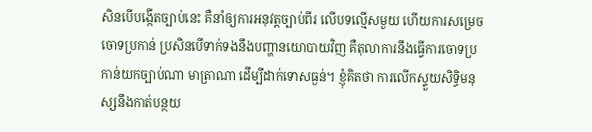សិនបើបង្កើតច្បាប់នេះ គឺនាំឲ្យការអនុវត្តច្បាប់ពីរ លើបទល្មើសមួយ ហើយការសម្រេចចោទប្រកាន់ ប្រសិនបើទាក់ទងនឹងបញ្ហានយោបាយវិញ គឺតុលាការនឹងធ្វើការចោទប្រកាន់យកច្បាប់ណា មាត្រាណា ដើម្បីដាក់ទោសធ្ងន់។ ខ្ញុំគិតថា ការលើកស្ទួយសិទ្ធិមនុស្សនឹងកាត់បន្ថយ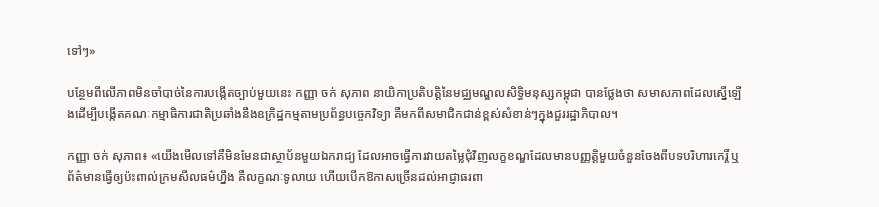ទៅៗ»

បន្ថែមពីលើភាពមិនចាំបាច់នៃការបង្កើតច្បាប់មួយនេះ កញ្ញា ចក់ សុភាព នាយិកាប្រតិបត្តិនៃមជ្ឈមណ្ឌលសិទ្ធិមនុស្សកម្ពុជា បានថ្លែងថា សមាសភាពដែលស្នើឡើងដើម្បីបង្កើតគណៈកម្មាធិការជាតិប្រឆាំងនឹងឧក្រិដ្ឋកម្មតាមប្រព័ន្ធបច្ចេកវិទ្យា គឺមកពីសមាជិកជាន់ខ្ពស់សំខាន់ៗក្នុងជួររដ្ឋាភិបាល។

កញ្ញា ចក់ សុភាព៖ «យើងមើលទៅគឺមិនមែនជាស្ថាប័នមួយឯករាជ្យ ដែលអាចធ្វើការវាយតម្លៃជុំវិញលក្ខខណ្ឌដែលមានបញ្ញត្តិមួយចំនួនចែងពីបទបរិហារកេរ្តិ៍ ឬព័ត៌មានធ្វើឲ្យប៉ះពាល់ក្រមសីលធម៌ហ្នឹង គឺលក្ខណៈទូលាយ ហើយបើកឱកាសច្រើនដល់អាជ្ញាធរពា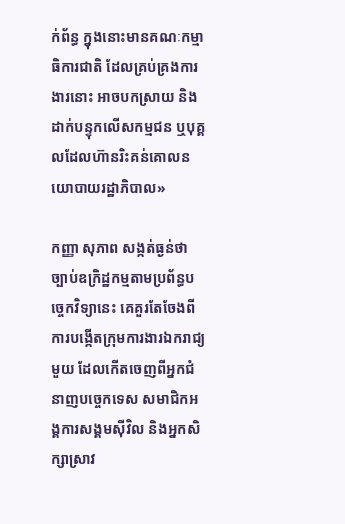ក់ព័ន្ធ ក្នុងនោះមានគណៈកម្មាធិការជាតិ ដែលគ្រប់គ្រងការងារនោះ អាចបកស្រាយ និងដាក់បន្ទុកលើសកម្មជន ឬបុគ្គលដែលហ៊ានរិះគន់គោលនយោបាយរដ្ឋាភិបាល»

កញ្ញា សុភាព សង្កត់ធ្ងន់ថា ច្បាប់ឧក្រិដ្ឋកម្មតាមប្រព័ន្ធបច្ចេកវិទ្យានេះ គេគួរតែចែងពីការបង្កើតក្រុមការងារឯករាជ្យមួយ ដែលកើតចេញពីអ្នកជំនាញបច្ចេកទេស សមាជិកអង្គការសង្គមស៊ីវិល និងអ្នកសិក្សាស្រាវ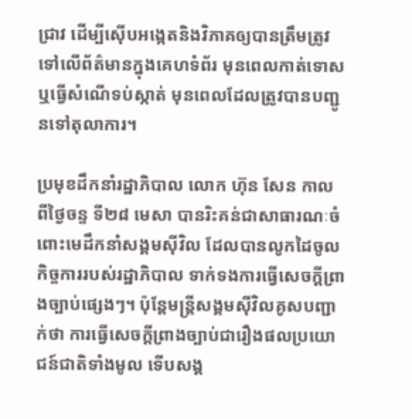ជ្រាវ ដើម្បីស៊ើបអង្កេតនិងវិភាគឲ្យបានត្រឹមត្រូវទៅលើព័ត៌មានក្នុងគេហទំព័រ មុនពេលកាត់ទោស ឬធ្វើសំណើទប់ស្កាត់ មុនពេលដែលត្រូវបានបញ្ជូនទៅតុលាការ។

ប្រមុខដឹកនាំរដ្ឋាភិបាល លោក ហ៊ុន សែន កាលពីថ្ងៃចន្ទ ទី២៨ មេសា បានរិះគន់ជាសាធារណៈចំពោះមេដឹកនាំសង្គមស៊ីវិល ដែលបានលូកដៃចូលកិច្ចការរបស់រដ្ឋាភិបាល ទាក់ទងការធ្វើសេចក្ដីព្រាងច្បាប់ផ្សេងៗ។ ប៉ុន្តែមន្ត្រីសង្គមស៊ីវិលគូសបញ្ជាក់ថា ការធ្វើសេចក្ដីព្រាងច្បាប់ជារឿងផលប្រយោជន៍ជាតិទាំងមូល ទើបសង្គ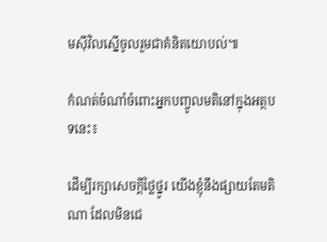មស៊ីវិលស្នើចូលរួមជាគំនិតយោបល់៕

កំណត់ចំណាំចំពោះអ្នកបញ្ចូលមតិនៅក្នុងអត្ថបទនេះ៖

ដើម្បីរក្សាសេចក្ដីថ្លៃថ្នូរ យើងខ្ញុំនឹងផ្សាយតែមតិណា ដែលមិនជេ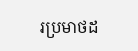រប្រមាថដ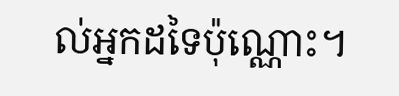ល់អ្នកដទៃប៉ុណ្ណោះ។